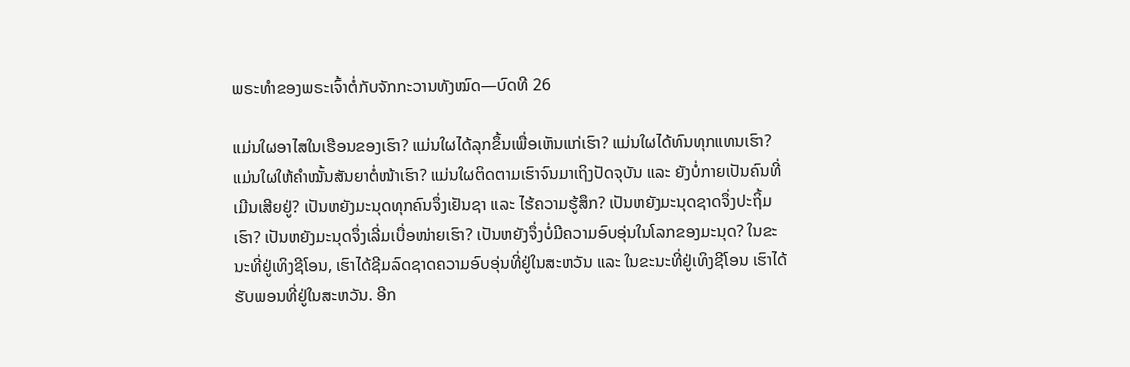ພຣະທຳຂອງພຣະເຈົ້າຕໍ່ກັບຈັກກະວານທັງໝົດ—ບົດທີ 26

ແມ່ນໃຜອາໄສໃນເຮືອນຂອງເຮົາ? ແມ່ນໃຜໄດ້ລຸກຂຶ້ນເພື່ອເຫັນແກ່ເຮົາ? ແມ່ນໃຜໄດ້ທົນທຸກແທນເຮົາ? ແມ່ນໃຜໃຫ້ຄຳໝັ້ນສັນຍາຕໍ່ໜ້າເຮົາ? ແມ່ນໃຜຕິດຕາມເຮົາຈົນມາເຖິງປັດຈຸບັນ ແລະ ຍັງບໍ່ກາຍເປັນຄົນທີ່ເມີນເສີຍຢູ່? ເປັນຫຍັງມະນຸດທຸກຄົນຈຶ່ງເຢັນຊາ ແລະ ໄຮ້ຄວາມຮູ້ສຶກ? ເປັນຫຍັງມະນຸດຊາດຈຶ່ງປະຖິ້ມເຮົາ? ເປັນຫຍັງມະນຸດຈຶ່ງເລີ່ມເບື່ອໜ່າຍເຮົາ? ເປັນຫຍັງຈຶ່ງບໍ່ມີຄວາມອົບອຸ່ນໃນໂລກຂອງມະນຸດ? ໃນຂະນະທີ່ຢູ່ເທິງຊີໂອນ, ເຮົາໄດ້ຊີມລົດຊາດຄວາມອົບອຸ່ນທີ່ຢູ່ໃນສະຫວັນ ແລະ ໃນຂະນະທີ່ຢູ່ເທິງຊີໂອນ ເຮົາໄດ້ຮັບພອນທີ່ຢູ່ໃນສະຫວັນ. ອີກ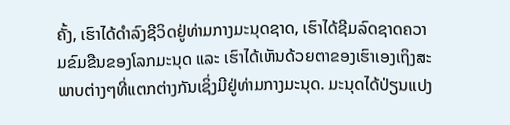ຄັ້ງ, ເຮົາໄດ້ດຳລົງຊີວິດຢູ່ທ່າມກາງມະນຸດຊາດ, ເຮົາໄດ້ຊີມລົດຊາດຄວາມຂົມຂືນຂອງໂລກມະນຸດ ແລະ ເຮົາໄດ້ເຫັນດ້ວຍຕາຂອງເຮົາເອງເຖິງສະພາບຕ່າງໆທີ່ແຕກຕ່າງກັນເຊິ່ງມີຢູ່ທ່າມກາງມະນຸດ. ມະນຸດໄດ້ປ່ຽນແປງ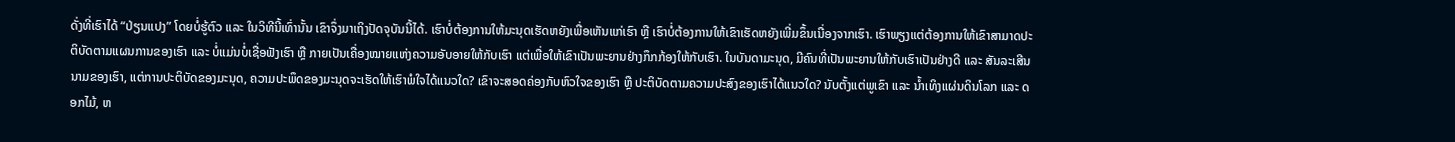ດັ່ງທີ່ເຮົາໄດ້ “ປ່ຽນແປງ” ໂດຍບໍ່ຮູ້ຕົວ ແລະ ໃນວິທີນີ້ເທົ່ານັ້ນ ເຂົາຈຶ່ງມາເຖິງປັດຈຸບັນນີ້ໄດ້. ເຮົາບໍ່ຕ້ອງການໃຫ້ມະນຸດເຮັດຫຍັງເພື່ອເຫັນແກ່ເຮົາ ຫຼື ເຮົາບໍ່ຕ້ອງການໃຫ້ເຂົາເຮັດຫຍັງເພີ່ມຂຶ້ນເນື່ອງຈາກເຮົາ. ເຮົາພຽງແຕ່ຕ້ອງການໃຫ້ເຂົາສາມາດປະຕິບັດຕາມແຜນການຂອງເຮົາ ແລະ ບໍ່ແມ່ນບໍ່ເຊື່ອຟັງເຮົາ ຫຼື ກາຍເປັນເຄື່ອງໝາຍແຫ່ງຄວາມອັບອາຍໃຫ້ກັບເຮົາ ແຕ່ເພື່ອໃຫ້ເຂົາເປັນພະຍານຢ່າງກຶກກ້ອງໃຫ້ກັບເຮົາ. ໃນບັນດາມະນຸດ, ມີຄົນທີ່ເປັນພະຍານໃຫ້ກັບເຮົາເປັນຢ່າງດີ ແລະ ສັນລະເສີນນາມຂອງເຮົາ, ແຕ່ການປະຕິບັດຂອງມະນຸດ, ຄວາມປະພຶດຂອງມະນຸດຈະເຮັດໃຫ້ເຮົາພໍໃຈໄດ້ແນວໃດ? ເຂົາຈະສອດຄ່ອງກັບຫົວໃຈຂອງເຮົາ ຫຼື ປະຕິບັດຕາມຄວາມປະສົງຂອງເຮົາໄດ້ແນວໃດ? ນັບຕັ້ງແຕ່ພູເຂົາ ແລະ ນໍ້າເທິງແຜ່ນດິນໂລກ ແລະ ດອກໄມ້, ຫ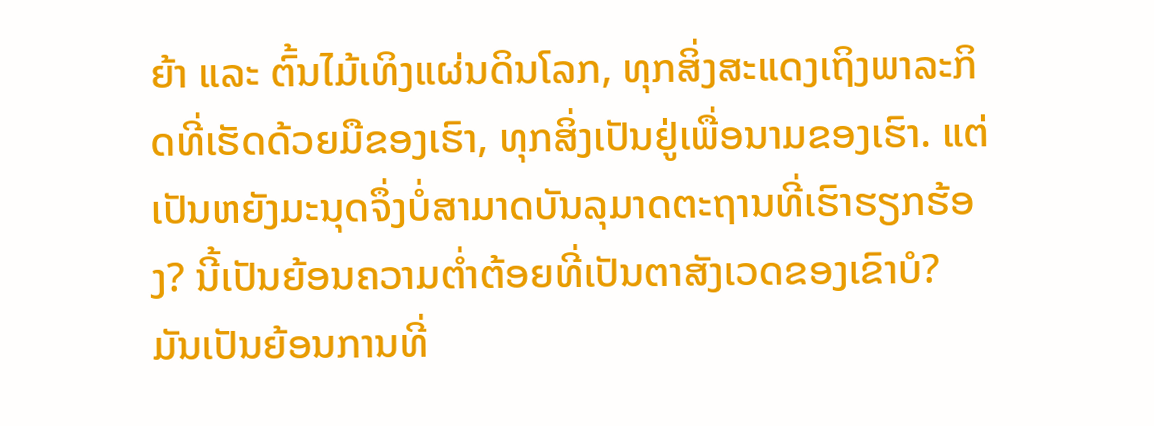ຍ້າ ແລະ ຕົ້ນໄມ້ເທິງແຜ່ນດິນໂລກ, ທຸກສິ່ງສະແດງເຖິງພາລະກິດທີ່ເຮັດດ້ວຍມືຂອງເຮົາ, ທຸກສິ່ງເປັນຢູ່ເພື່ອນາມຂອງເຮົາ. ແຕ່ເປັນຫຍັງມະນຸດຈຶ່ງບໍ່ສາມາດບັນລຸມາດຕະຖານທີ່ເຮົາຮຽກຮ້ອງ? ນີ້ເປັນຍ້ອນຄວາມຕໍ່າຕ້ອຍທີ່ເປັນຕາສັງເວດຂອງເຂົາບໍ? ມັນເປັນຍ້ອນການທີ່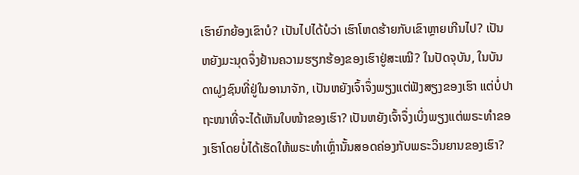ເຮົາຍົກຍ້ອງເຂົາບໍ? ເປັນໄປໄດ້ບໍວ່າ ເຮົາໂຫດຮ້າຍກັບເຂົາຫຼາຍເກີນໄປ? ເປັນຫຍັງມະນຸດຈຶ່ງຢ້ານຄວາມຮຽກຮ້ອງຂອງເຮົາຢູ່ສະເໝີ? ໃນປັດຈຸບັນ, ໃນບັນດາຝູງຊົນທີ່ຢູ່ໃນອານາຈັກ, ເປັນຫຍັງເຈົ້າຈຶ່ງພຽງແຕ່ຟັງສຽງຂອງເຮົາ ແຕ່ບໍ່ປາຖະໜາທີ່ຈະໄດ້ເຫັນໃບໜ້າຂອງເຮົາ? ເປັນຫຍັງເຈົ້າຈຶ່ງເບິ່ງພຽງແຕ່ພຣະທຳຂອງເຮົາໂດຍບໍ່ໄດ້ເຮັດໃຫ້ພຣະທຳເຫຼົ່ານັ້ນສອດຄ່ອງກັບພຣະວິນຍານຂອງເຮົາ?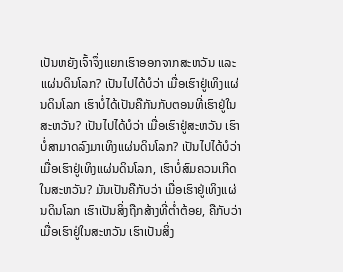ເປັນຫຍັງເຈົ້າຈຶ່ງແຍກເຮົາອອກຈາກສະຫວັນ ແລະ ແຜ່ນດິນໂລກ? ເປັນໄປໄດ້ບໍວ່າ ເມື່ອເຮົາຢູ່ເທິງແຜ່ນດິນໂລກ ເຮົາບໍ່ໄດ້ເປັນຄືກັນກັບຕອນທີ່ເຮົາຢູ່ໃນສະຫວັນ? ເປັນໄປໄດ້ບໍວ່າ ເມື່ອເຮົາຢູ່ສະຫວັນ ເຮົາບໍ່ສາມາດລົງມາເທິງແຜ່ນດິນໂລກ? ເປັນໄປໄດ້ບໍວ່າ ເມື່ອເຮົາຢູ່ເທິງແຜ່ນດິນໂລກ, ເຮົາບໍ່ສົມຄວນເກີດໃນສະຫວັນ? ມັນເປັນຄືກັບວ່າ ເມື່ອເຮົາຢູ່ເທິງແຜ່ນດິນໂລກ ເຮົາເປັນສິ່ງຖືກສ້າງທີ່ຕໍ່າຕ້ອຍ, ຄືກັບວ່າ ເມື່ອເຮົາຢູ່ໃນສະຫວັນ ເຮົາເປັນສິ່ງ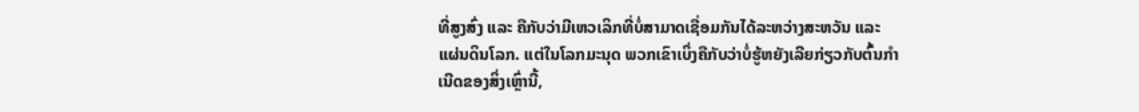ທີ່ສູງສົ່ງ ແລະ ຄືກັບວ່າມີເຫວເລິກທີ່ບໍ່ສາມາດເຊື່ອມກັນໄດ້ລະຫວ່າງສະຫວັນ ແລະ ແຜ່ນດິນໂລກ. ແຕ່ໃນໂລກມະນຸດ ພວກເຂົາເບິ່ງຄືກັບວ່າບໍ່ຮູ້ຫຍັງເລີຍກ່ຽວກັບຕົ້ນກຳເນີດຂອງສິ່ງເຫຼົ່ານີ້,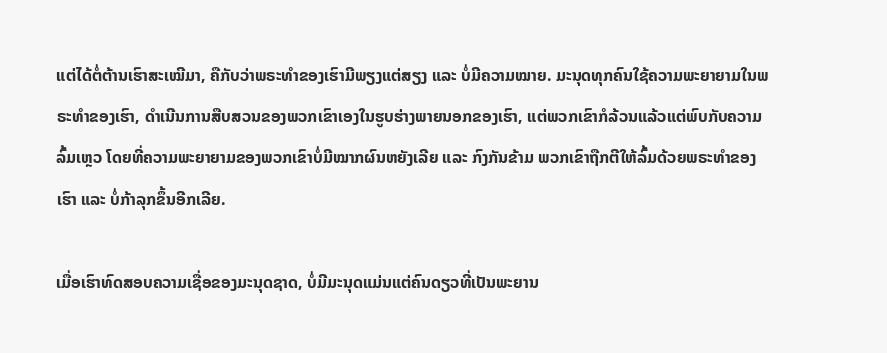ແຕ່ໄດ້ຕໍ່ຕ້ານເຮົາສະເໝີມາ, ຄືກັບວ່າພຣະທຳຂອງເຮົາມີພຽງແຕ່ສຽງ ແລະ ບໍ່ມີຄວາມໝາຍ. ມະນຸດທຸກຄົນໃຊ້ຄວາມພະຍາຍາມໃນພຣະທຳຂອງເຮົາ, ດຳເນີນການສືບສວນຂອງພວກເຂົາເອງໃນຮູບຮ່າງພາຍນອກຂອງເຮົາ, ແຕ່ພວກເຂົາກໍລ້ວນແລ້ວແຕ່ພົບກັບຄວາມລົ້ມເຫຼວ ໂດຍທີ່ຄວາມພະຍາຍາມຂອງພວກເຂົາບໍ່ມີໝາກຜົນຫຍັງເລີຍ ແລະ ກົງກັນຂ້າມ ພວກເຂົາຖືກຕີໃຫ້ລົ້ມດ້ວຍພຣະທຳຂອງເຮົາ ແລະ ບໍ່ກ້າລຸກຂຶ້ນອີກເລີຍ.

ເມື່ອເຮົາທົດສອບຄວາມເຊື່ອຂອງມະນຸດຊາດ, ບໍ່ມີມະນຸດແມ່ນແຕ່ຄົນດຽວທີ່ເປັນພະຍານ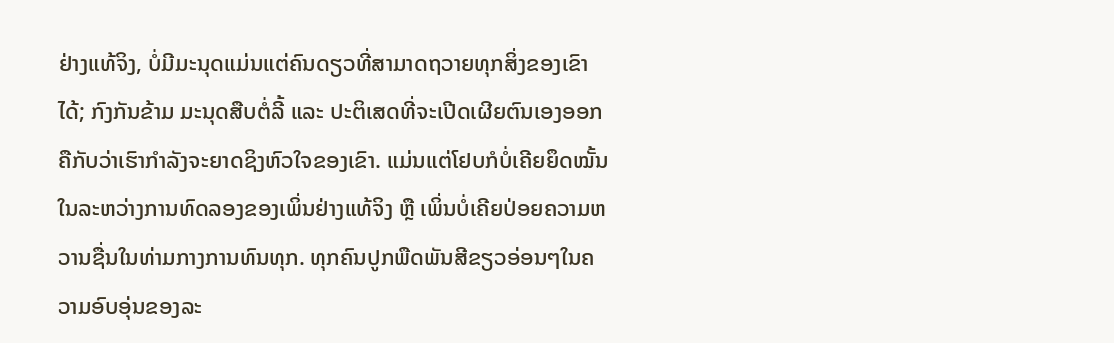ຢ່າງແທ້ຈິງ, ບໍ່ມີມະນຸດແມ່ນແຕ່ຄົນດຽວທີ່ສາມາດຖວາຍທຸກສິ່ງຂອງເຂົາໄດ້; ກົງກັນຂ້າມ ມະນຸດສືບຕໍ່ລີ້ ແລະ ປະຕິເສດທີ່ຈະເປີດເຜີຍຕົນເອງອອກ ຄືກັບວ່າເຮົາກຳລັງຈະຍາດຊິງຫົວໃຈຂອງເຂົາ. ແມ່ນແຕ່ໂຢບກໍບໍ່ເຄີຍຍຶດໝັ້ນໃນລະຫວ່າງການທົດລອງຂອງເພິ່ນຢ່າງແທ້ຈິງ ຫຼື ເພິ່ນບໍ່ເຄີຍປ່ອຍຄວາມຫວານຊື່ນໃນທ່າມກາງການທົນທຸກ. ທຸກຄົນປູກພືດພັນສີຂຽວອ່ອນໆໃນຄວາມອົບອຸ່ນຂອງລະ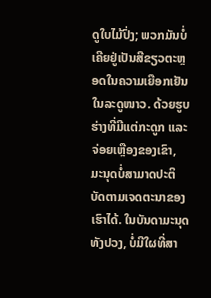ດູໃບໄມ້ປົ່ງ; ພວກມັນບໍ່ເຄີຍຢູ່ເປັນສີຂຽວຕະຫຼອດໃນຄວາມເຍືອກເຢັນໃນລະດູໜາວ. ດ້ວຍຮູບຮ່າງທີ່ມີແຕ່ກະດູກ ແລະ ຈ່ອຍເຫຼືອງຂອງເຂົາ, ມະນຸດບໍ່ສາມາດປະຕິບັດຕາມເຈດຕະນາຂອງເຮົາໄດ້. ໃນບັນດາມະນຸດທັງປວງ, ບໍ່ມີໃຜທີ່ສາ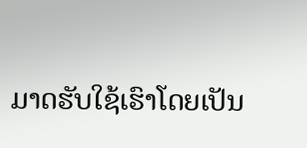ມາດຮັບໃຊ້ເຮົາໂດຍເປັນ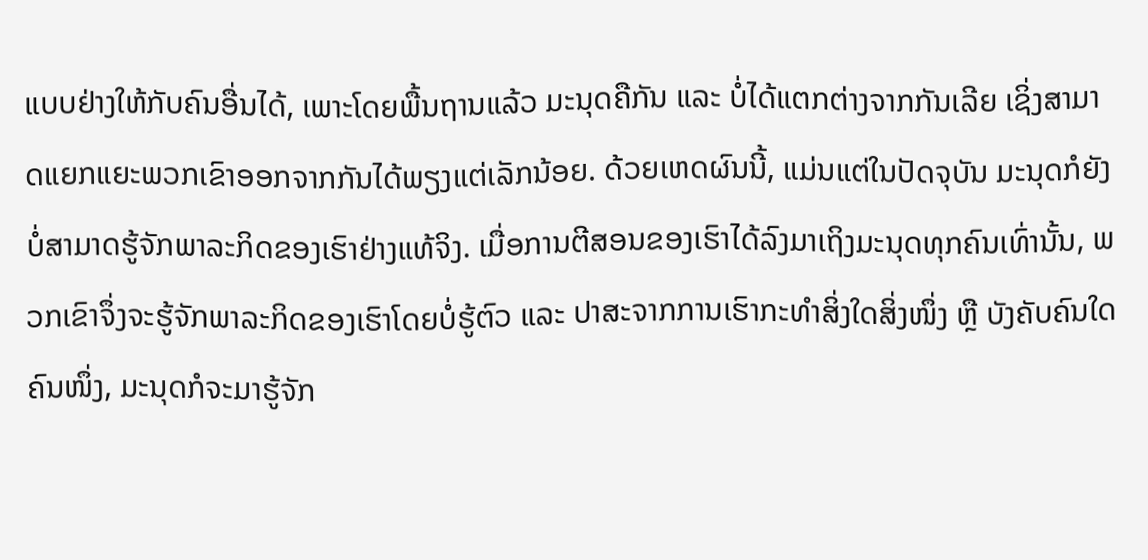ແບບຢ່າງໃຫ້ກັບຄົນອື່ນໄດ້, ເພາະໂດຍພື້ນຖານແລ້ວ ມະນຸດຄືກັນ ແລະ ບໍ່ໄດ້ແຕກຕ່າງຈາກກັນເລີຍ ເຊິ່ງສາມາດແຍກແຍະພວກເຂົາອອກຈາກກັນໄດ້ພຽງແຕ່ເລັກນ້ອຍ. ດ້ວຍເຫດຜົນນີ້, ແມ່ນແຕ່ໃນປັດຈຸບັນ ມະນຸດກໍຍັງບໍ່ສາມາດຮູ້ຈັກພາລະກິດຂອງເຮົາຢ່າງແທ້ຈິງ. ເມື່ອການຕີສອນຂອງເຮົາໄດ້ລົງມາເຖິງມະນຸດທຸກຄົນເທົ່ານັ້ນ, ພວກເຂົາຈຶ່ງຈະຮູ້ຈັກພາລະກິດຂອງເຮົາໂດຍບໍ່ຮູ້ຕົວ ແລະ ປາສະຈາກການເຮົາກະທໍາສິ່ງໃດສິ່ງໜຶ່ງ ຫຼື ບັງຄັບຄົນໃດຄົນໜຶ່ງ, ມະນຸດກໍຈະມາຮູ້ຈັກ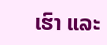ເຮົາ ແລະ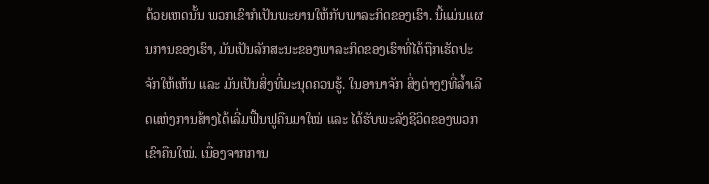ດ້ວຍເຫດນັ້ນ ພວກເຂົາກໍເປັນພະຍານໃຫ້ກັບພາລະກິດຂອງເຮົາ. ນີ້ແມ່ນແຜນການຂອງເຮົາ, ມັນເປັນລັກສະນະຂອງພາລະກິດຂອງເຮົາທີ່ໄດ້ຖືກເຮັດປະຈັກໃຫ້ເຫັນ ແລະ ມັນເປັນສິ່ງທີ່ມະນຸດຄວນຮູ້. ໃນອານາຈັກ ສິ່ງຕ່າງໆທີ່ລໍ້າເລີດແຫ່ງການສ້າງໄດ້ເລີ່ມຟື້ນຟູຄືນມາໃໝ່ ແລະ ໄດ້ຮັບພະລັງຊີວິດຂອງພວກເຂົາຄືນໃໝ່. ເນື່ອງຈາກການ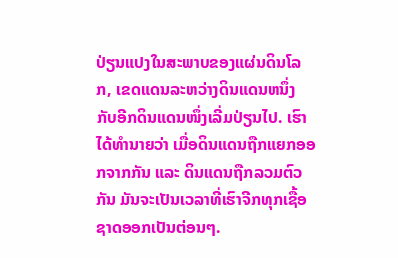ປ່ຽນແປງໃນສະພາບຂອງແຜ່ນດິນໂລກ, ເຂດແດນລະຫວ່າງດິນແດນຫນຶ່ງ ກັບອີກດິນແດນໜຶ່ງເລີ່ມປ່ຽນໄປ. ເຮົາໄດ້ທໍານາຍວ່າ ເມື່ອດິນແດນຖືກແຍກອອກຈາກກັນ ແລະ ດິນແດນຖືກລວມຕົວກັນ ມັນຈະເປັນເວລາທີ່ເຮົາຈີກທຸກເຊື້ອຊາດອອກເປັນຕ່ອນໆ.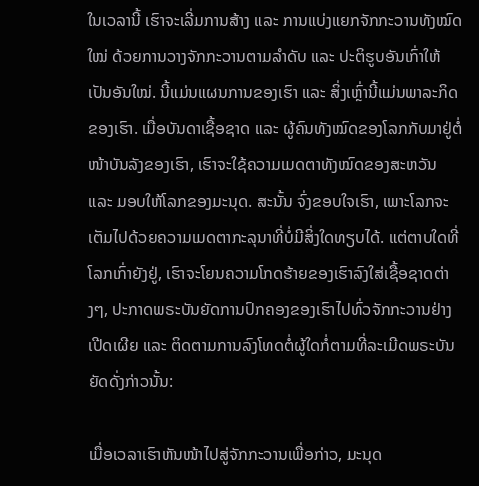ໃນເວລານີ້ ເຮົາຈະເລີ່ມການສ້າງ ແລະ ການແບ່ງແຍກຈັກກະວານທັງໝົດໃໝ່ ດ້ວຍການວາງຈັກກະວານຕາມລຳດັບ ແລະ ປະຕິຮູບອັນເກົ່າໃຫ້ເປັນອັນໃໝ່. ນີ້ແມ່ນແຜນການຂອງເຮົາ ແລະ ສິ່ງເຫຼົ່ານີ້ແມ່ນພາລະກິດຂອງເຮົາ. ເມື່ອບັນດາເຊື້ອຊາດ ແລະ ຜູ້ຄົນທັງໝົດຂອງໂລກກັບມາຢູ່ຕໍ່ໜ້າບັນລັງຂອງເຮົາ, ເຮົາຈະໃຊ້ຄວາມເມດຕາທັງໝົດຂອງສະຫວັນ ແລະ ມອບໃຫ້ໂລກຂອງມະນຸດ. ສະນັ້ນ ຈົ່ງຂອບໃຈເຮົາ, ເພາະໂລກຈະເຕັມໄປດ້ວຍຄວາມເມດຕາກະລຸນາທີ່ບໍ່ມີສິ່ງໃດທຽບໄດ້. ແຕ່ຕາບໃດທີ່ໂລກເກົ່າຍັງຢູ່, ເຮົາຈະໂຍນຄວາມໂກດຮ້າຍຂອງເຮົາລົງໃສ່ເຊື້ອຊາດຕ່າງໆ, ປະກາດພຣະບັນຍັດການປົກຄອງຂອງເຮົາໄປທົ່ວຈັກກະວານຢ່າງເປີດເຜີຍ ແລະ ຕິດຕາມການລົງໂທດຕໍ່ຜູ້ໃດກໍ່ຕາມທີ່ລະເມີດພຣະບັນຍັດດັ່ງກ່າວນັ້ນ:

ເມື່ອເວລາເຮົາຫັນໜ້າໄປສູ່ຈັກກະວານເພື່ອກ່າວ, ມະນຸດ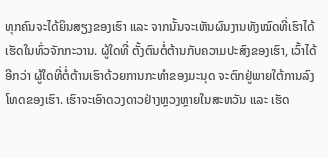ທຸກຄົນຈະໄດ້ຍິນສຽງຂອງເຮົາ ແລະ ຈາກນັ້ນຈະເຫັນຜົນງານທັງໝົດທີ່ເຮົາໄດ້ເຮັດໃນທົ່ວຈັກກະວານ. ຜູ້ໃດທີ່ ຕັ້ງຕົນຕໍ່ຕ້ານກັບຄວາມປະສົງຂອງເຮົາ, ເວົ້າໄດ້ອີກວ່າ ຜູ້ໃດທີ່ຕໍ່ຕ້ານເຮົາດ້ວຍການກະທໍາຂອງມະນຸດ ຈະຕົກຢູ່ພາຍໃຕ້ການລົງໂທດຂອງເຮົາ. ເຮົາຈະເອົາດວງດາວຢ່າງຫຼວງຫຼາຍໃນສະຫວັນ ແລະ ເຮັດ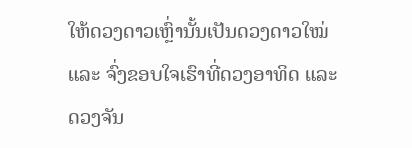ໃຫ້ດວງດາວເຫຼົ່ານັ້ນເປັນດວງດາວໃໝ່ ແລະ ຈົ່ງຂອບໃຈເຮົາທີ່ດວງອາທິດ ແລະ ດວງຈັນ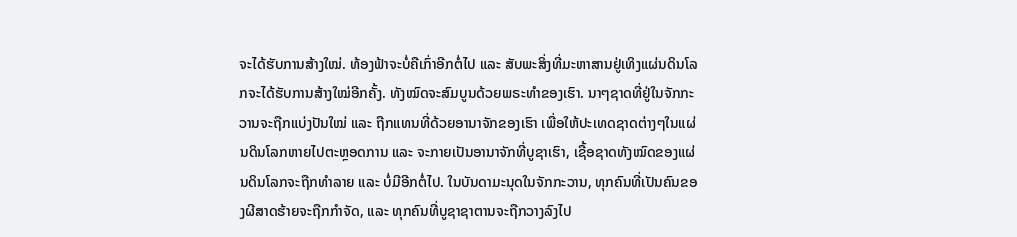ຈະໄດ້ຮັບການສ້າງໃໝ່. ທ້ອງຟ້າຈະບໍ່ຄືເກົ່າອີກຕໍ່ໄປ ແລະ ສັບພະສິ່ງທີ່ມະຫາສານຢູ່ເທິງແຜ່ນດິນໂລກຈະໄດ້ຮັບການສ້າງໃໝ່ອີກຄັ້ງ. ທັງໝົດຈະສົມບູນດ້ວຍພຣະທໍາຂອງເຮົາ. ນາໆຊາດທີ່ຢູ່ໃນຈັກກະວານຈະຖືກແບ່ງປັນໃໝ່ ແລະ ຖືກແທນທີ່ດ້ວຍອານາຈັກຂອງເຮົາ ເພື່ອໃຫ້ປະເທດຊາດຕ່າງໆໃນແຜ່ນດິນໂລກຫາຍໄປຕະຫຼອດການ ແລະ ຈະກາຍເປັນອານາຈັກທີ່ບູຊາເຮົາ, ເຊື້ອຊາດທັງໝົດຂອງແຜ່ນດິນໂລກຈະຖືກທໍາລາຍ ແລະ ບໍ່ມີອີກຕໍ່ໄປ. ໃນບັນດາມະນຸດໃນຈັກກະວານ, ທຸກຄົນທີ່ເປັນຄົນຂອງຜີສາດຮ້າຍຈະຖືກກໍາຈັດ, ແລະ ທຸກຄົນທີ່ບູຊາຊາຕານຈະຖືກວາງລົງໄປ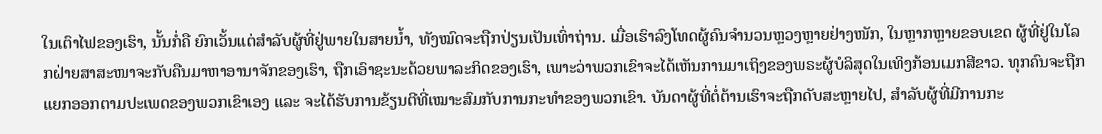ໃນເຕົາໄຟຂອງເຮົາ, ນັ້ນກໍ່ຄື ຍົກເວັ້ນແຕ່ສໍາລັບຜູ້ທີ່ຢູ່ພາຍໃນສາຍນໍ້າ, ທັງໝົດຈະຖືກປ່ຽນເປັນເທົ່າຖ່ານ. ເມື່ອເຮົາລົງໂທດຜູ້ຄົນຈຳນວນຫຼວງຫຼາຍຢ່າງໜັກ, ໃນຫຼາກຫຼາຍຂອບເຂດ ຜູ້ທີ່ຢູ່ໃນໂລກຝ່າຍສາສະໜາຈະກັບຄືນມາຫາອານາຈັກຂອງເຮົາ, ຖືກເອົາຊະນະດ້ວຍພາລະກິດຂອງເຮົາ, ເພາະວ່າພວກເຂົາຈະໄດ້ເຫັນການມາເຖິງຂອງພຣະຜູ້ບໍລິສຸດໃນເທິງກ້ອນເມກສີຂາວ. ທຸກຄົນຈະຖືກແຍກອອກຕາມປະເພດຂອງພວກເຂົາເອງ ແລະ ຈະໄດ້ຮັບການຂ້ຽນຕີທີ່ເໝາະສົມກັບການກະທໍາຂອງພວກເຂົາ. ບັນດາຜູ້ທີ່ຕໍ່ຕ້ານເຮົາຈະຖືກດັບສະຫຼາຍໄປ, ສໍາລັບຜູ້ທີ່ມີການກະ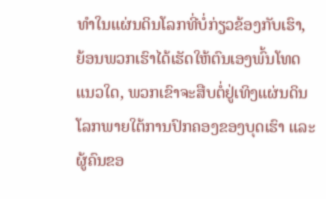ທໍາໃນແຜ່ນດິນໂລກທີ່ບໍ່ກ່ຽວຂ້ອງກັບເຮົາ, ຍ້ອນພວກເຮົາໄດ້ເຮັດໃຫ້ຕົນເອງພົ້ນໂທດແນວໃດ, ພວກເຂົາຈະສືບຕໍ່ຢູ່ເທິງແຜ່ນດິນໂລກພາຍໃຕ້ການປົກຄອງຂອງບຸດເຮົາ ແລະ ຜູ້ຄົນຂອ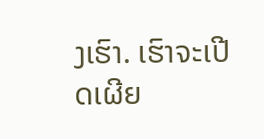ງເຮົາ. ເຮົາຈະເປີດເຜີຍ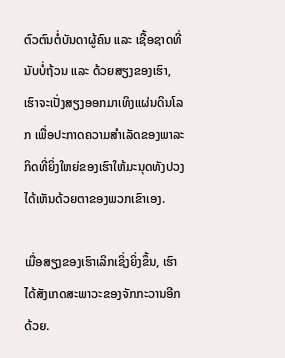ຕົວຕົນຕໍ່ບັນດາຜູ້ຄົນ ແລະ ເຊື້ອຊາດທີ່ນັບບໍ່ຖ້ວນ ແລະ ດ້ວຍສຽງຂອງເຮົາ, ເຮົາຈະເປັ່ງສຽງອອກມາເທິງແຜ່ນດິນໂລກ ເພື່ອປະກາດຄວາມສໍາເລັດຂອງພາລະກິດທີ່ຍິ່ງໃຫຍ່ຂອງເຮົາໃຫ້ມະນຸດທັງປວງໄດ້ເຫັນດ້ວຍຕາຂອງພວກເຂົາເອງ.

ເມື່ອສຽງຂອງເຮົາເລິກເຊິ່ງຍິ່ງຂຶ້ນ, ເຮົາໄດ້ສັງເກດສະພາວະຂອງຈັກກະວານອີກດ້ວຍ.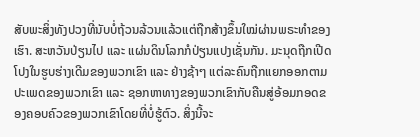ສັບພະສິ່ງທັງປວງທີ່ນັບບໍ່ຖ້ວນລ້ວນແລ້ວແຕ່ຖືກສ້າງຂຶ້ນໃໝ່ຜ່ານພຣະທຳຂອງເຮົາ. ສະຫວັນປ່ຽນໄປ ແລະ ແຜ່ນດິນໂລກກໍປ່ຽນແປງເຊັ່ນກັນ. ມະນຸດຖືກເປີດໂປງໃນຮູບຮ່າງເດີມຂອງພວກເຂົາ ແລະ ຢ່າງຊ້າໆ ແຕ່ລະຄົນຖືກແຍກອອກຕາມປະເພດຂອງພວກເຂົາ ແລະ ຊອກຫາທາງຂອງພວກເຂົາກັບຄືນສູ່ອ້ອມກອດຂອງຄອບຄົວຂອງພວກເຂົາໂດຍທີ່ບໍ່ຮູ້ຕົວ. ສິ່ງນີ້ຈະ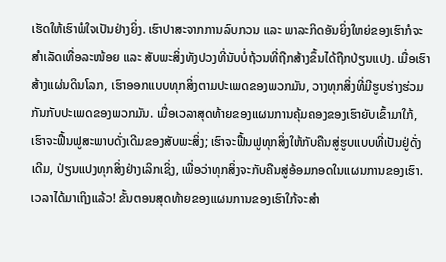ເຮັດໃຫ້ເຮົາພໍໃຈເປັນຢ່າງຍິ່ງ. ເຮົາປາສະຈາກການລົບກວນ ແລະ ພາລະກິດອັນຍິ່ງໃຫຍ່ຂອງເຮົາກໍຈະສໍາເລັດເທື່ອລະໜ້ອຍ ແລະ ສັບພະສິ່ງທັງປວງທີ່ນັບບໍ່ຖ້ວນທີ່ຖືກສ້າງຂຶ້ນໄດ້ຖືກປ່ຽນແປງ. ເມື່ອເຮົາສ້າງແຜ່ນດິນໂລກ, ເຮົາອອກແບບທຸກສິ່ງຕາມປະເພດຂອງພວກມັນ, ວາງທຸກສິ່ງທີ່ມີຮູບຮ່າງຮ່ວມກັນກັບປະເພດຂອງພວກມັນ. ເມື່ອເວລາສຸດທ້າຍຂອງແຜນການຄຸ້ມຄອງຂອງເຮົາຍັບເຂົ້າມາໃກ້, ເຮົາຈະຟື້ນຟູສະພາບດັ່ງເດີມຂອງສັບພະສິ່ງ; ເຮົາຈະຟື້ນຟູທຸກສິ່ງໃຫ້ກັບຄືນສູ່ຮູບແບບທີ່ເປັນຢູ່ດັ່ງເດີມ, ປ່ຽນແປງທຸກສິ່ງຢ່າງເລິກເຊິ່ງ, ເພື່ອວ່າທຸກສິ່ງຈະກັບຄືນສູ່ອ້ອມກອດໃນແຜນການຂອງເຮົາ. ເວລາໄດ້ມາເຖິງແລ້ວ! ຂັ້ນຕອນສຸດທ້າຍຂອງແຜນການຂອງເຮົາໃກ້ຈະສຳ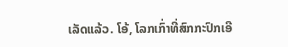ເລັດແລ້ວ. ໂອ້, ໂລກເກົ່າທີ່ສົກກະປົກເອີ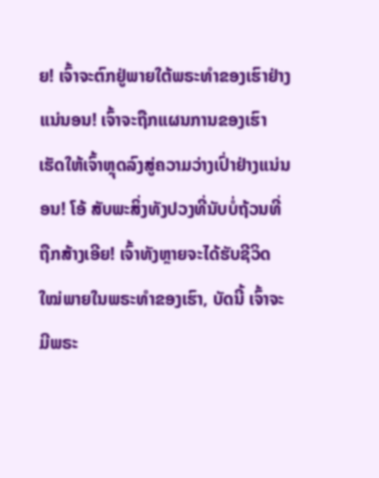ຍ! ເຈົ້າຈະຕົກຢູ່ພາຍໃຕ້ພຣະທຳຂອງເຮົາຢ່າງແນ່ນອນ! ເຈົ້າຈະຖືກແຜນການຂອງເຮົາເຮັດໃຫ້ເຈົ້າຫຼຸດລົງສູ່ຄວາມວ່າງເປົ່າຢ່າງແນ່ນອນ! ໂອ້ ສັບພະສິ່ງທັງປວງທີ່ນັບບໍ່ຖ້ວນທີ່ຖືກສ້າງເອີຍ! ເຈົ້າທັງຫຼາຍຈະໄດ້ຮັບຊີວິດໃໝ່ພາຍໃນພຣະທຳຂອງເຮົາ, ບັດນີ້ ເຈົ້າຈະມີພຣະ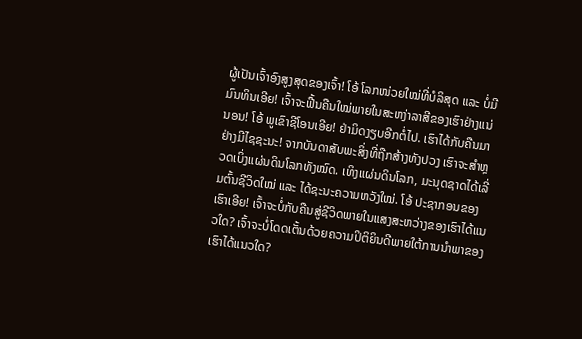ຜູ້ເປັນເຈົ້າອົງສູງສຸດຂອງເຈົ້າ! ໂອ້ ໂລກໜ່ວຍໃໝ່ທີ່ບໍລິສຸດ ແລະ ບໍ່ມີມົນທິນເອີຍ! ເຈົ້າຈະຟື້ນຄືນໃໝ່ພາຍໃນສະຫງ່າລາສີຂອງເຮົາຢ່າງແນ່ນອນ! ໂອ້ ພູເຂົາຊີໂອນເອີຍ! ຢ່າມິດງຽບອີກຕໍ່ໄປ. ເຮົາໄດ້ກັບຄືນມາຢ່າງມີໄຊຊະນະ! ຈາກບັນດາສັບພະສິ່ງທີ່ຖືກສ້າງທັງປວງ ເຮົາຈະສໍາຫຼວດເບິ່ງແຜ່ນດິນໂລກທັງໝົດ. ເທິງແຜ່ນດິນໂລກ, ມະນຸດຊາດໄດ້ເລີ່ມຕົ້ນຊີວິດໃໝ່ ແລະ ໄດ້ຊະນະຄວາມຫວັງໃໝ່. ໂອ້ ປະຊາກອນຂອງເຮົາເອີຍ! ເຈົ້າຈະບໍ່ກັບຄືນສູ່ຊີວິດພາຍໃນແສງສະຫວ່າງຂອງເຮົາໄດ້ແນວໃດ? ເຈົ້າຈະບໍ່ໂດດເຕັ້ນດ້ວຍຄວາມປິຕິຍິນດີພາຍໃຕ້ການນໍາພາຂອງເຮົາໄດ້ແນວໃດ?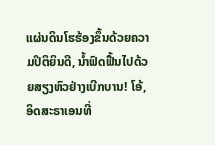ແຜ່ນດິນໂຮຮ້ອງຂຶ້ນດ້ວຍຄວາມປິຕິຍິນດີ, ນໍ້າຟົດຟື້ນໄປດ້ວຍສຽງຫົວຢ່າງເບີກບານ! ໂອ້, ອິດສະຣາເອນທີ່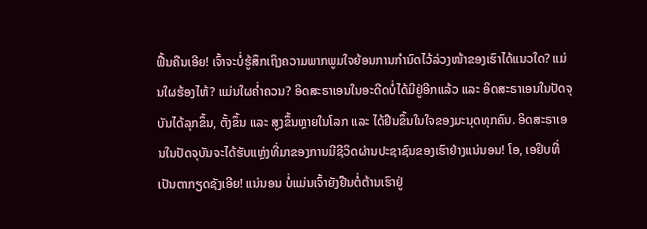ຟື້ນຄືນເອີຍ! ເຈົ້າຈະບໍ່ຮູ້ສຶກເຖິງຄວາມພາກພູມໃຈຍ້ອນການກຳນົດໄວ້ລ່ວງໜ້າຂອງເຮົາໄດ້ແນວໃດ? ແມ່ນໃຜຮ້ອງໄຫ້? ແມ່ນໃຜຄໍ່າຄວນ? ອິດສະຣາເອນໃນອະດີດບໍ່ໄດ້ມີຢູ່ອີກແລ້ວ ແລະ ອິດສະຣາເອນໃນປັດຈຸບັນໄດ້ລຸກຂຶ້ນ, ຕັ້ງຂຶ້ນ ແລະ ສູງຂຶ້ນຫຼາຍໃນໂລກ ແລະ ໄດ້ຢືນຂຶ້ນໃນໃຈຂອງມະນຸດທຸກຄົນ. ອິດສະຣາເອນໃນປັດຈຸບັນຈະໄດ້ຮັບແຫຼ່ງທີ່ມາຂອງການມີຊີວິດຜ່ານປະຊາຊົນຂອງເຮົາຢ່າງແນ່ນອນ! ໂອ, ເອຢິບທີ່ເປັນຕາກຽດຊັງເອີຍ! ແນ່ນອນ ບໍ່ແມ່ນເຈົ້າຍັງຢືນຕໍ່ຕ້ານເຮົາຢູ່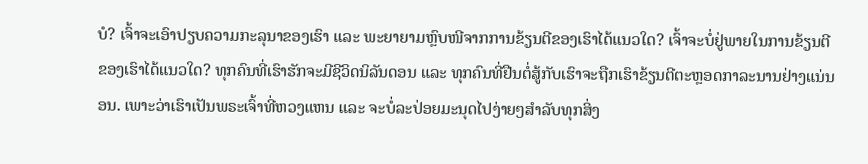ບໍ? ເຈົ້າຈະເອົາປຽບຄວາມກະລຸນາຂອງເຮົາ ແລະ ພະຍາຍາມຫຼົບໜີຈາກການຂ້ຽນຕີຂອງເຮົາໄດ້ແນວໃດ? ເຈົ້າຈະບໍ່ຢູ່ພາຍໃນການຂ້ຽນຕີຂອງເຮົາໄດ້ແນວໃດ? ທຸກຄົນທີ່ເຮົາຮັກຈະມີຊີວິດນິລັນດອນ ແລະ ທຸກຄົນທີ່ຢືນຕໍ່ສູ້ກັບເຮົາຈະຖືກເຮົາຂ້ຽນຕີຕະຫຼອດກາລະນານຢ່າງແນ່ນອນ. ເພາະວ່າເຮົາເປັນພຣະເຈົ້າທີ່ຫວງແຫນ ແລະ ຈະບໍ່ລະປ່ອຍມະນຸດໄປງ່າຍໆສຳລັບທຸກສິ່ງ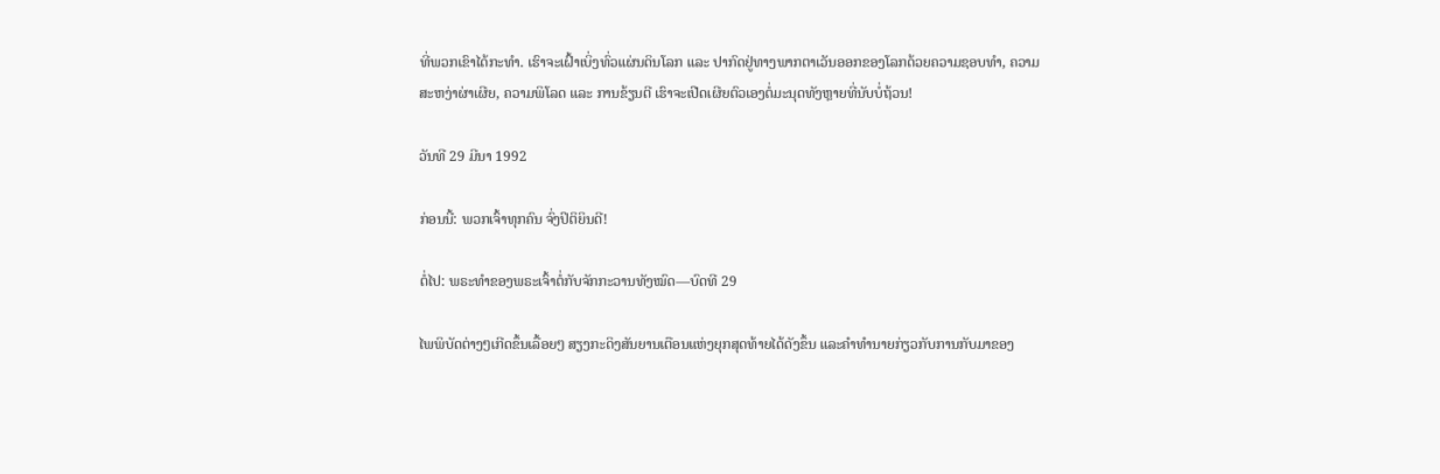ທີ່ພວກເຂົາໄດ້ກະທໍາ. ເຮົາຈະເຝົ້າເບິ່ງທົ່ວແຜ່ນດິນໂລກ ແລະ ປາກົດຢູ່ທາງພາກຕາເວັນອອກຂອງໂລກດ້ວຍຄວາມຊອບທໍາ, ຄວາມສະຫງ່າຜ່າເຜີຍ, ຄວາມພິໂລດ ແລະ ການຂ້ຽນຕີ ເຮົາຈະເປີດເຜີຍຕົວເອງຕໍ່ມະນຸດທັງຫຼາຍທີ່ນັບບໍ່ຖ້ວນ!

ວັນທີ 29 ມີນາ 1992

ກ່ອນນີ້: ພວກເຈົ້າທຸກຄົນ ຈົ່ງປິຕິຍິນດີ!

ຕໍ່ໄປ: ພຣະທຳຂອງພຣະເຈົ້າຕໍ່ກັບຈັກກະວານທັງໝົດ—ບົດທີ 29

ໄພພິບັດຕ່າງໆເກີດຂຶ້ນເລື້ອຍໆ ສຽງກະດິງສັນຍານເຕືອນແຫ່ງຍຸກສຸດທ້າຍໄດ້ດັງຂຶ້ນ ແລະຄໍາທໍານາຍກ່ຽວກັບການກັບມາຂອງ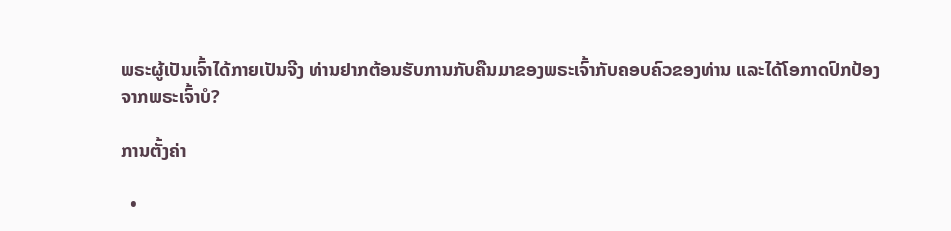ພຣະຜູ້ເປັນເຈົ້າໄດ້ກາຍເປັນຈີງ ທ່ານຢາກຕ້ອນຮັບການກັບຄືນມາຂອງພຣະເຈົ້າກັບຄອບຄົວຂອງທ່ານ ແລະໄດ້ໂອກາດປົກປ້ອງຈາກພຣະເຈົ້າບໍ?

ການຕັ້ງຄ່າ

  •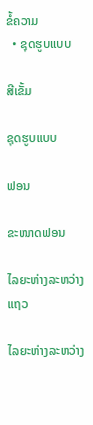ຂໍ້ຄວາມ
  • ຊຸດຮູບແບບ

ສີເຂັ້ມ

ຊຸດຮູບແບບ

ຟອນ

ຂະໜາດຟອນ

ໄລຍະຫ່າງລະຫວ່າງແຖວ

ໄລຍະຫ່າງລະຫວ່າງ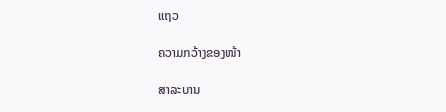ແຖວ

ຄວາມກວ້າງຂອງໜ້າ

ສາລະບານ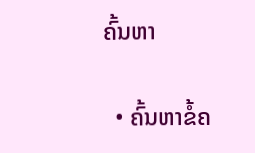ຄົ້ນຫາ

  • ຄົ້ນຫາຂໍ້ຄ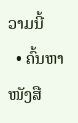ວາມນີ້
  • ຄົ້ນຫາໜັງສື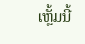ເຫຼັ້ມນີ້